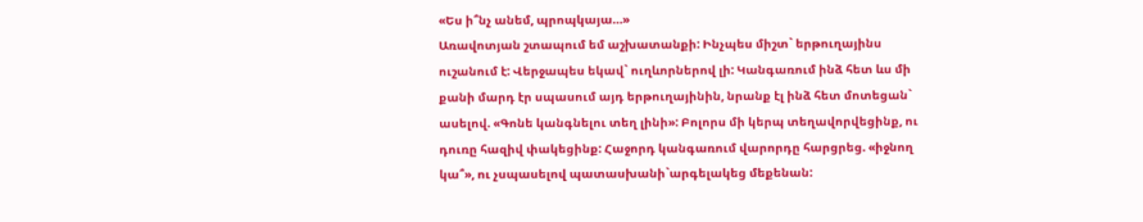«Ես ի՞նչ անեմ, պրոպկայա…»
Առավոտյան շտապում եմ աշխատանքի: Ինչպես միշտ` երթուղայինս ուշանում է: Վերջապես եկավ` ուղևորներով լի: Կանգառում ինձ հետ ևս մի քանի մարդ էր սպասում այդ երթուղայինին, նրանք էլ ինձ հետ մոտեցան` ասելով. «Գոնե կանգնելու տեղ լինի»: Բոլորս մի կերպ տեղավորվեցինք, ու դուռը հազիվ փակեցինք: Հաջորդ կանգառում վարորդը հարցրեց. «իջնող կա՞», ու չսպասելով պատասխանի`արգելակեց մեքենան: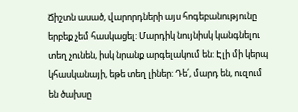Ճիշտն ասած, վարորդների այս հոգեբանությունը երբեք չեմ հասկացել: Մարդիկ նույնիսկ կանգնելու տեղ չունեն, իսկ նրանք արգելակում են: Էլի մի կերպ կհասկանայի, եթե տեղ լիներ: Դե՛, մարդ են, ուզում են ծախսը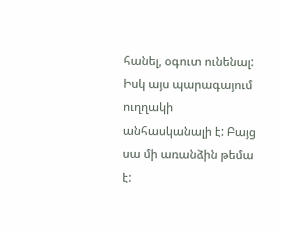հանել, օգուտ ունենալ: Իսկ այս պարագայում ուղղակի անհասկանալի է: Բայց սա մի առանձին թեմա է: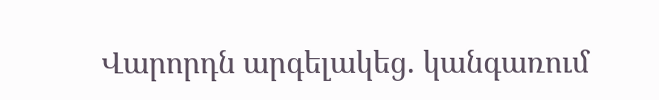Վարորդն արգելակեց. կանգառում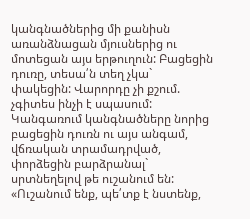կանգնածներից մի քանիսն առանձնացան մյուսներից ու մոտեցան այս երթուղուն: Բացեցին դուռը, տեսա՛ն տեղ չկա` փակեցին: Վարորդը չի քշում. չգիտես ինչի է սպասում: Կանգառում կանգնածները նորից բացեցին դուռն ու այս անգամ, վճռական տրամադրված, փորձեցին բարձրանալ` սրտնեղելով թե ուշանում են:
«Ուշանում ենք, պե՛տք է նստենք,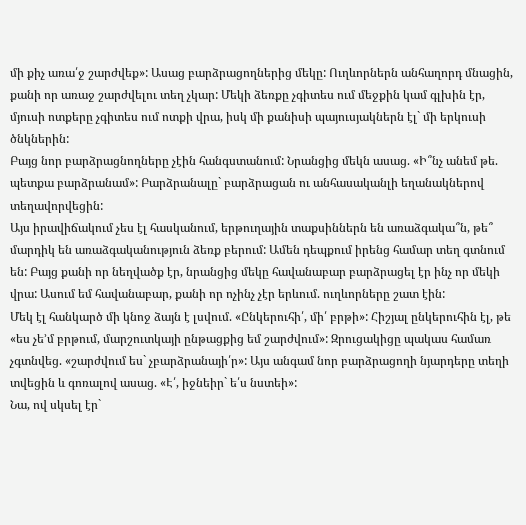մի քիչ առա՛ջ շարժվեք»: Ասաց բարձրացողներից մեկը: Ուղևորներն անհաղորդ մնացին, քանի որ առաջ շարժվելու տեղ չկար: Մեկի ձեռքը չգիտես ում մեջքին կամ գլխին էր, մյուսի ոտքերը չգիտես ում ոտքի վրա, իսկ մի քանիսի պայուսյակներն էլ` մի երկուսի ծնկներին:
Բայց նոր բարձրացնողները չէին հանգստանում: Նրանցից մեկն ասաց. «Ի՞նչ անեմ թե. պետքա բարձրանամ»: Բարձրանալը` բարձրացան ու անհասականլի եղանակներով տեղավորվեցին:
Այս իրավիճակում չես էլ հասկանում, երթուղային տաքսիններն են առաձգակա՞ն, թե՞ մարդիկ են առաձգականություն ձեռք բերում: Ամեն դեպքում իրենց համար տեղ գտնում են: Բայց քանի որ նեղվածք էր, նրանցից մեկը հավանաբար բարձրացել էր ինչ որ մեկի վրա: Ասում եմ հավանաբար, քանի որ ոչինչ չէր երևում. ուղևորները շատ էին:
Մեկ էլ հանկարծ մի կնոջ ձայն է լսվում. «Ընկերուհի՛, մի՛ բրթի»: Հիշյալ ընկերուհին էլ, թե «ես չե’մ բրթում, մարշուտկայի ընթացքից եմ շարժվում»: Զրուցակիցը պակաս համառ չգտնվեց. «շարժվում ես` չբարձրանայի՛ր»: Այս անգամ նոր բարձրացողի նյարդերը տեղի տվեցին և գոռալով ասաց. «Է՛, իջնեիր` ե՛ս նստեի»:
Նա, ով սկսել էր`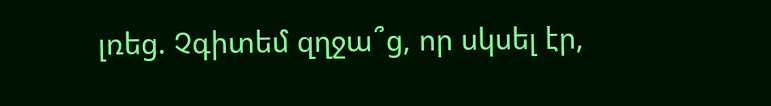լռեց. Չգիտեմ զղջա՞ց, որ սկսել էր,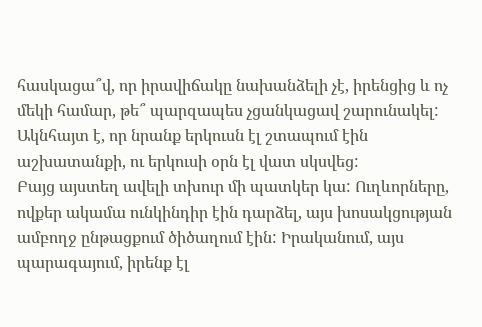հասկացա՞վ, որ իրավիճակը նախանձելի չէ, իրենցից և ոչ մեկի համար, թե՞ պարզապես չցանկացավ շարունակել: Ակնհայտ է, որ նրանք երկուսն էլ շտապում էին աշխատանքի, ու երկուսի օրն էլ վատ սկսվեց:
Բայց այստեղ ավելի տխուր մի պատկեր կա: Ուղևորները, ովքեր ակամա ունկինդիր էին դարձել, այս խոսակցության ամբողջ ընթացքում ծիծաղում էին: Իրականում, այս պարագայում, իրենք էլ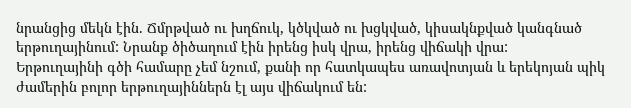նրանցից մեկն էին. Ճմրթված ու խղճուկ, կծկված ու խցկված, կիսակնքված կանգնած երթուղայինում: Նրանք ծիծաղում էին իրենց իսկ վրա, իրենց վիճակի վրա:
Երթուղայինի գծի համարը չեմ նշում, քանի որ հատկապես առավոտյան և երեկոյան պիկ ժամերին բոլոր երթուղայիններն էլ այս վիճակում են: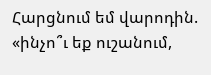Հարցնում եմ վարոդին. «ինչո՞ւ եք ուշանում,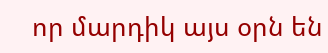որ մարդիկ այս օրն են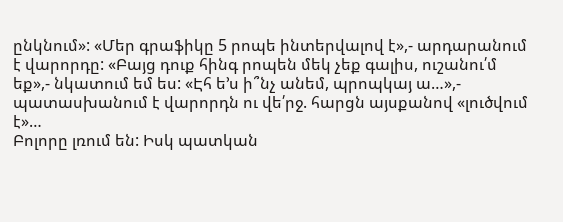ընկնում»: «Մեր գրաֆիկը 5 րոպե ինտերվալով է»,- արդարանում է վարորդը: «Բայց դուք հինգ րոպեն մեկ չեք գալիս, ուշանու՛մ եք»,- նկատում եմ ես: «Էհ ե’ս ի՞նչ անեմ, պրոպկայ ա…»,- պատասխանում է վարորդն ու վե՛րջ. հարցն այսքանով «լուծվում է»…
Բոլորը լռում են: Իսկ պատկան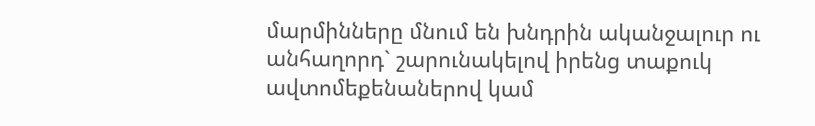մարմինները մնում են խնդրին ականջալուր ու անհաղորդ` շարունակելով իրենց տաքուկ ավտոմեքենաներով կամ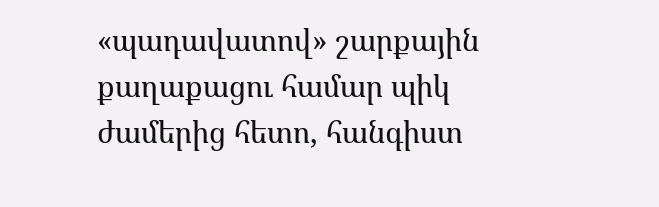«պադավատով» շարքային քաղաքացու համար պիկ ժամերից հետո, հանգիստ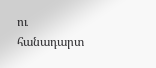ու հանադարտ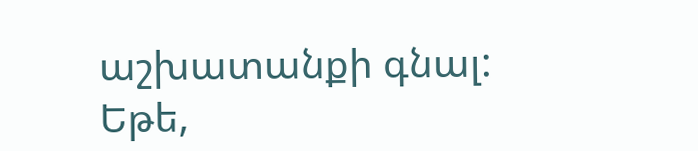աշխատանքի գնալ:
Եթե,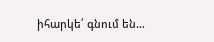իհարկե՛ գնում են…